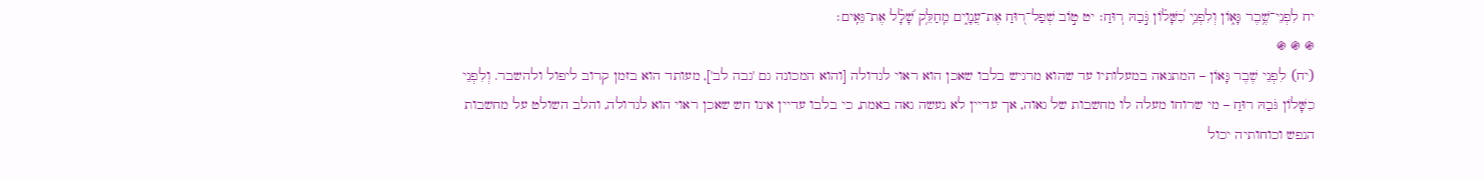יח לִפְנֵי־שֶׁ֥בֶר גָּא֑וֹן וְלִפְנֵ֥י כִ֝שָּׁל֗וֹן גֹּ֣בַהּ רֽוּחַ׃ יט ט֣וֹב שְׁפַל־ר֭וּחַ אֶת־עֲנָוִ֑ים מֵֽחַלֵּ֥ק שָׁ֝לָ֗ל אֶת־גֵּאִֽים׃
֍ ֍ ֍
(יח) לִפְנֵי שֶׁבֶר גָּאוֹן – המתגאה במעלותיו עד שהוא מרגיש בלבו שאכן הוא ראוי לגדולה [והוא המכונה גם 'גבה לב'], מעותד הוא בזמן קרוב ליפול ולהשבר. וְלִפְנֵי כִשָּׁלוֹן גֹּבַהּ רוּחַ – מי שרוחו מעלה לו מחשבות של גאוה, אך עדיין לא נעשה גאה באמת, כי בלבו עדיין אינו חש שאכן ראוי הוא לגדולה, והלב השולט על מחשבות הנפש וכוחותיה יכול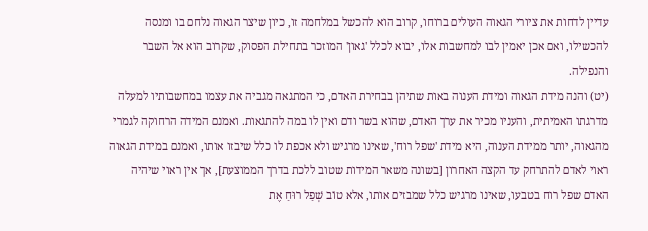עדיין לדחות את ציורי הגאוה העולים ברוחו, קרוב הוא להכשל במלחמה זו, כיון שיצר הגאוה נלחם בו ומנסה להכשילו, ואם אכן יאמין לבו למחשבות אלו, יבוא לכלל 'גאון' המוזכר בתחילת הפסוק, שקרוב הוא אל השבר והנפילה.
(יט) והנה מידת הגאוה ומידת הענוה באות שתיהן בבחירת האדם, כי המתגאה מגביה את עצמו במחשבותיו למעלה מדרגתו האמיתית, והעניו מכיר את ערך האדם, שהוא בשר ודם ואין לו במה להתגאות. ואמנם המידה הרחוקה לגמרי מהגאוה, יותר ממידת הענוה, היא מידת 'שפל רוח', שאינו מרגיש ולא אכפת לו כלל שיבזו אותו, ואמנם במידת הגאוה ראוי לאדם להתרחק עד הקצה האחרון [בשונה משאר המידות שטוב ללכת בדרך הממוצעת], אך אין ראוי שיהיה האדם שפל רוח בטבעו, שאינו מרגיש כלל שמבזים אותו, אלא טוֹב שְׁפַל רוּחַ אֶת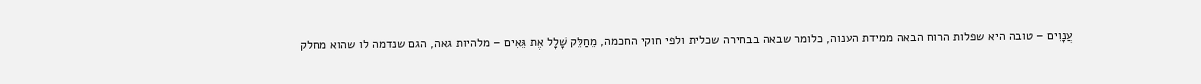עֲנָוִים – טובה היא שפלות הרוח הבאה ממידת הענוה, כלומר שבאה בבחירה שכלית ולפי חוקי החכמה, מֵחַלֵּק שָׁלָל אֶת גֵּאִים – מלהיות גאה, הגם שנדמה לו שהוא מחלק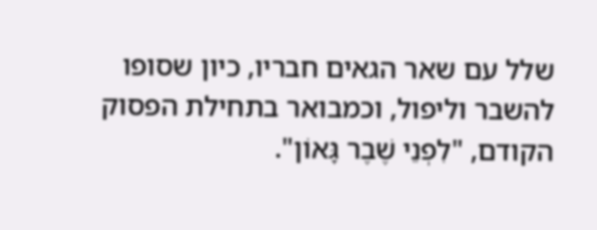שלל עם שאר הגאים חבריו, כיון שסופו להשבר וליפול, וכמבואר בתחילת הפסוק הקודם, "לִפְנֵי שֶׁבֶר גָּאוֹן".